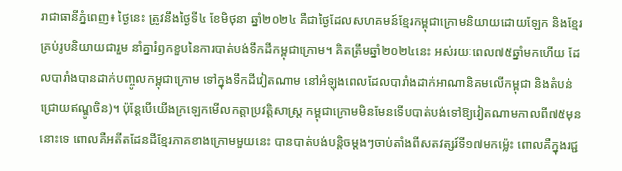រាជាធានីភ្នំពេញ៖ ថ្ងៃនេះ ត្រូវនឹងថ្ងៃទី៤ ខែមិថុនា ឆ្នាំ២០២៤ គឺជាថ្ងៃដែលសហគមន៍ខ្មែរកម្ពុជាក្រោមនិយាយដោយឡែក និងខ្មែរគ្រប់រូបនិយាយជារួម នាំគ្នារំឭកខួបនៃការបាត់បង់ទឹកដីកម្ពុជាក្រោម។ គិតត្រឹមឆ្នាំ២០២៤នេះ អស់រយៈពេល៧៥ឆ្នាំមកហើយ ដែលបារាំងបានដាក់បញ្ចូលកម្ពុជាក្រោម ទៅក្នុងទឹកដីវៀតណាម នៅអំឡុងពេលដែលបារាំងដាក់អាណានិគមលើកម្ពុជា និងតំបន់ជ្រោយឥណ្ឌូចិន)។ ប៉ុន្តែបើយើងក្រឡេកមើលកត្តាប្រវត្តិសាស្ត្រ កម្ពុជាក្រោមមិនមែនទើបបាត់បង់ទៅឱ្យវៀតណាមកាលពី៧៥មុននោះទេ ពោលគឺអតីតដែនដីខ្មែរភាគខាងក្រោមមួយនេះ បានបាត់បង់បន្តិចម្ដងៗចាប់តាំងពីសតវត្សរ៍ទី១៧មកម្ល៉េះ ពោលគឺក្នុងរជ្ជ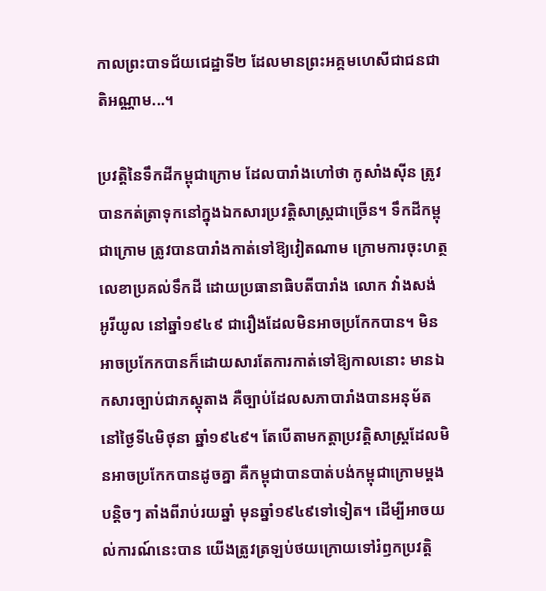កាលព្រះបាទជ័យជេដ្ឋាទី២ ដែលមានព្រះអគ្គមហេសីជាជនជាតិអណ្ណាម...។

ប្រវត្តិនៃទឹកដីកម្ពុជាក្រោម ដែលបារាំងហៅថា កូសាំងស៊ីន ត្រូវបានកត់ត្រាទុកនៅក្នុងឯកសារប្រវត្តិសាស្ត្រជាច្រើន។ ទឹកដីកម្ពុជាក្រោម ត្រូវបានបារាំងកាត់ទៅឱ្យវៀតណាម ក្រោមការចុះហត្ថលេខាប្រគល់ទឹកដី ដោយប្រធានាធិបតីបារាំង លោក វាំងសង់ អូរីយូល នៅឆ្នាំ១៩៤៩ ជារឿងដែលមិនអាចប្រកែកបាន។ មិនអាចប្រកែកបានក៏ដោយសារតែការកាត់ទៅឱ្យកាលនោះ មានឯកសារច្បាប់ជាភស្តុតាង គឺច្បាប់ដែលសភាបារាំងបានអនុម័ត នៅថ្ងៃទី៤មិថុនា ឆ្នាំ១៩៤៩។ តែបើតាមកត្តាប្រវត្តិសាស្ត្រដែលមិនអាចប្រកែកបានដូចគ្នា គឺកម្ពុជាបានបាត់បង់កម្ពុជាក្រោមម្ដងបន្តិចៗ តាំងពីរាប់រយឆ្នាំ មុនឆ្នាំ១៩៤៩ទៅទៀត។ ដើម្បីអាចយល់ការណ៍នេះបាន យើងត្រូវត្រឡប់ថយក្រោយទៅរំឭកប្រវត្តិ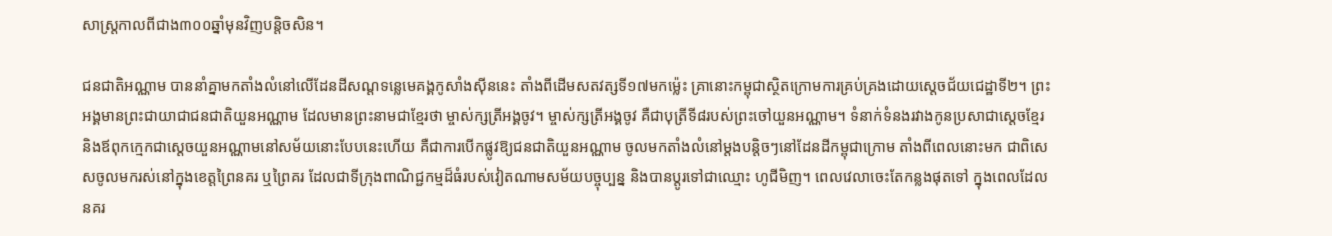សាស្ត្រកាលពីជាង៣០០ឆ្នាំមុនវិញបន្តិចសិន។

ជនជាតិអណ្ណាម បាននាំគ្នាមកតាំងលំនៅលើដែនដីសណ្ដទន្លេមេគង្គកូសាំងស៊ីននេះ តាំងពីដើមសតវត្សទី១៧មកម្ល៉េះ គ្រានោះកម្ពុជាស្ថិតក្រោមការគ្រប់គ្រងដោយស្តេចជ័យជេដ្ឋាទី២។ ព្រះអង្គមានព្រះជាយាជាជនជាតិយួនអណ្ណាម ដែលមានព្រះនាមជាខ្មែរថា ម្ចាស់ក្សត្រីអង្គចូវ។ ម្ចាស់ក្សត្រីអង្គចូវ គឺជាបុត្រីទី៨របស់ព្រះចៅយួនអណ្ណាម។ ទំនាក់ទំនងរវាងកូនប្រសាជាស្ដេចខ្មែរ និងឪពុកក្មេកជាស្ដេចយួនអណ្ណាមនៅសម័យនោះបែបនេះហើយ គឺជាការបើកផ្លូវឱ្យជនជាតិយួនអណ្ណាម ចូលមកតាំងលំនៅម្ដងបន្តិចៗនៅដែនដីកម្ពុជាក្រោម តាំងពីពេលនោះមក ជាពិសេសចូលមករស់នៅក្នុងខេត្តព្រៃនគរ ឬព្រៃគរ ដែលជាទីក្រុងពាណិជ្ជកម្មដ៏ធំរបស់វៀតណាមសម័យបច្ចុប្បន្ន និងបានប្តូរទៅជាឈ្មោះ ហូជីមិញ។ ពេលវេលាចេះតែកន្លងផុតទៅ ក្នុងពេលដែលនគរ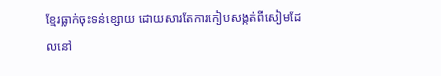ខ្មែរធ្លាក់ចុះទន់ខ្សោយ ដោយសារតែការកៀបសង្កត់ពីសៀមដែលនៅ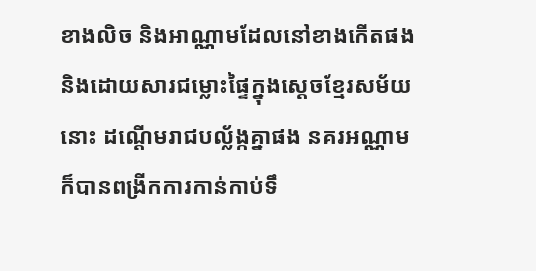ខាងលិច និងអាណ្ណាមដែលនៅខាងកើតផង និងដោយសារជម្លោះផ្ទៃក្នុងស្តេចខ្មែរសម័យនោះ ដណ្តើមរាជបល្ល័ង្កគ្នាផង នគរអណ្ណាម ក៏បានពង្រីកការកាន់កាប់ទឹ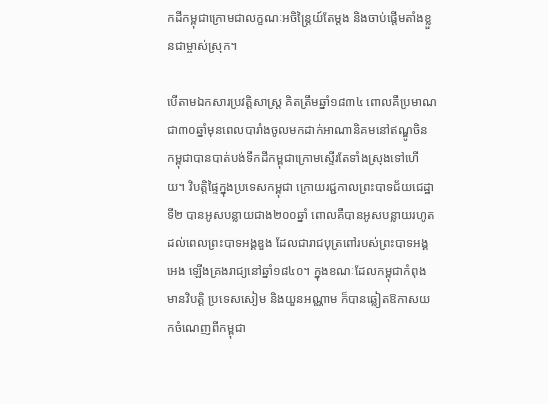កដីកម្ពុជាក្រោមជាលក្ខណៈអចិន្រ្តៃយ៍តែម្ដង និងចាប់ផ្តើមតាំងខ្លួនជាម្ចាស់ស្រុក។

បើតាមឯកសារប្រវត្តិសាស្ត្រ គិតត្រឹមឆ្នាំ១៨៣៤ ពោលគឺប្រមាណជា៣០ឆ្នាំមុនពេលបារាំងចូលមកដាក់អាណានិគមនៅឥណ្ឌូចិន កម្ពុជាបានបាត់បង់ទឹកដីកម្ពុជាក្រោមស្ទើរតែទាំងស្រុងទៅហើយ។ វិបត្តិផ្ទៃក្នុងប្រទេសកម្ពុជា ក្រោយរជ្ជកាលព្រះបាទជ័យជេដ្ឋាទី២ បានអូសបន្លាយជាង២០០ឆ្នាំ ពោលគឺបានអូសបន្លាយរហូតដល់ពេលព្រះបាទអង្គឌួង ដែលជារាជបុត្រពៅរបស់ព្រះបាទអង្គ អេង ឡើងគ្រងរាជ្យនៅឆ្នាំ១៨៤០។ ក្នុងខណៈដែលកម្ពុជាកំពុងមានវិបត្តិ ប្រទេសសៀម និងយួនអណ្ណាម ក៏បានឆ្លៀតឱកាសយកចំណេញពីកម្ពុជា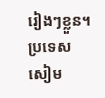រៀងៗខ្លួន។ ប្រទេសសៀម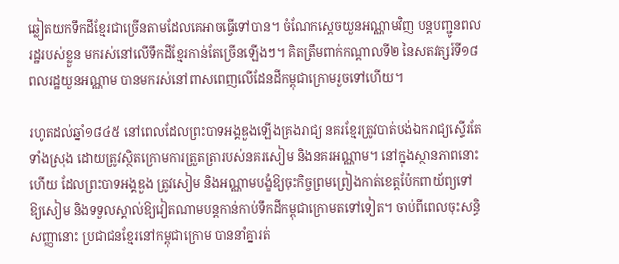ឆ្លៀតយកទឹកដីខ្មែរជាច្រើនតាមដែលគេអាចធ្វើទៅបាន។ ចំណែកស្ដេចយួនអណ្ណាមវិញ បន្តបញ្ជូនពលរដ្ឋរបស់ខ្លួន មករស់នៅលើទឹកដីខ្មែរកាន់តែច្រើនឡើងៗ។ គិតត្រឹមពាក់កណ្ដាលទី២ នៃសតវត្សរ៍ទី១៨ ពលរដ្ឋយួនអណ្ណាម បានមករស់នៅពាសពេញលើដែនដីកម្ពុជាក្រោមរួចទៅហើយ។

រហូតដល់ឆ្នាំ១៨៤៥ នៅពេលដែលព្រះបាទអង្គឌួងឡើងគ្រងរាជ្យ នគរខ្មែរត្រូវបាត់បង់ឯករាជ្យស្ទើរតែទាំងស្រុង ដោយត្រូវស្ថិតក្រោមការត្រួតត្រារបស់នគរសៀម និងនគរអណ្ណាម។ នៅក្នុងស្ថានភាពនោះហើយ ដែលព្រះបាទអង្គឌួង ត្រូវសៀម និងអណ្ណាមបង្ខំឱ្យចុះកិច្ចព្រមព្រៀងកាត់ខេត្តប៉ែកពាយ័ព្យទៅឱ្យសៀម និងទទួលស្គាល់ឱ្យវៀតណាមបន្តកាន់កាប់ទឹកដីកម្ពុជាក្រោមតទៅទៀត។ ចាប់ពីពេលចុះសន្ធិសញ្ញានោះ ប្រជាជនខ្មែរនៅកម្ពុជាក្រោម បាននាំគ្នារត់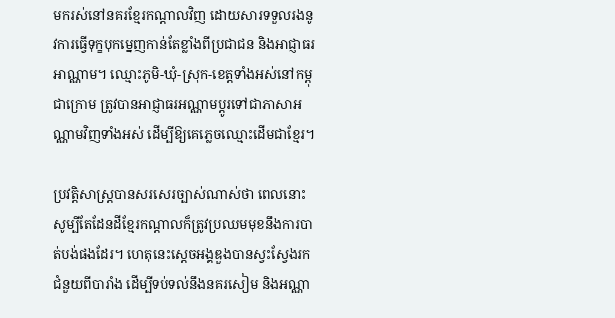មករស់នៅនគរខ្មែរកណ្តាលវិញ ដោយសារទទួលរងនូវការធ្វើទុក្ខបុកម្នេញកាន់តែខ្លាំងពីប្រជាជន និងអាជ្ញាធរអាណ្ណាម។ ឈ្មោះភូមិ-ឃុំ-ស្រុក-ខេត្តទាំងអស់នៅកម្ពុជាក្រោម ត្រូវបានអាជ្ញាធរអណ្ណាមប្តូរទៅជាភាសាអណ្ណាមវិញទាំងអស់ ដើម្បីឱ្យគេភ្លេចឈ្មោះដើមជាខ្មែរ។

ប្រវត្តិសាស្ត្របានសរសេរច្បាស់ណាស់ថា ពេលនោះសូម្បីតែដែនដីខ្មែរកណ្តាលក៏ត្រូវប្រឈមមុខនឹងការបាត់បង់ផងដែរ។ ហេតុនេះស្តេចអង្គឌួងបានស្វះស្វែងរកជំនួយពីបារាំង ដើម្បីទប់ទល់នឹងនគរសៀម និងអណ្ណា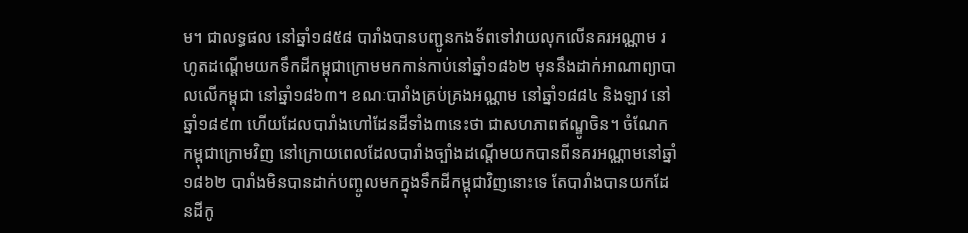ម។ ជាលទ្ធផល នៅឆ្នាំ១៨៥៨ បារាំងបានបញ្ជូនកងទ័ពទៅវាយលុកលើនគរអណ្ណាម រហូតដណ្តើមយកទឹកដីកម្ពុជាក្រោមមកកាន់កាប់នៅឆ្នាំ១៨៦២ មុននឹងដាក់អាណាព្យាបាលលើកម្ពុជា នៅឆ្នាំ១៨៦៣។ ខណៈបារាំងគ្រប់គ្រងអណ្ណាម នៅឆ្នាំ១៨៨៤ និងឡាវ នៅឆ្នាំ១៨៩៣ ហើយដែលបារាំងហៅដែនដីទាំង៣នេះថា ជាសហភាពឥណ្ឌូចិន។ ចំណែកកម្ពុជាក្រោមវិញ នៅក្រោយពេលដែលបារាំងច្បាំងដណ្តើមយកបានពីនគរអណ្ណាមនៅឆ្នាំ១៨៦២ បារាំងមិនបានដាក់បញ្ចូលមកក្នុងទឹកដីកម្ពុជាវិញនោះទេ តែបារាំងបានយកដែនដីកូ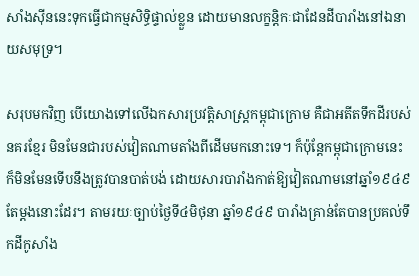សាំងស៊ីននេះទុកធ្វើជាកម្មសិទ្ធិផ្ទាល់ខ្លួន ដោយមានលក្ខន្តិកៈជាដែនដីបារាំងនៅឯនាយសមុទ្រ។

សរុបមកវិញ បើយោងទៅលើឯកសារប្រវត្តិសាស្ត្រកម្ពុជាក្រោម គឺជាអតីតទឹកដីរបស់នគរខ្មែរ មិនមែនជារបស់វៀតណាមតាំងពីដើមមកនោះទេ។ ក៏ប៉ុន្តែកម្ពុជាក្រោមនេះ ក៏មិនមែនទើបនឹងត្រូវបានបាត់បង់ ដោយសារបារាំងកាត់ឱ្យវៀតណាមនៅឆ្នាំ១៩៤៩តែម្ដងនោះដែរ។ តាមរយៈច្បាប់ថ្ងៃទី៤មិថុនា ឆ្នាំ១៩៤៩ បារាំងគ្រាន់តែបានប្រគល់ទឹកដីកូសាំង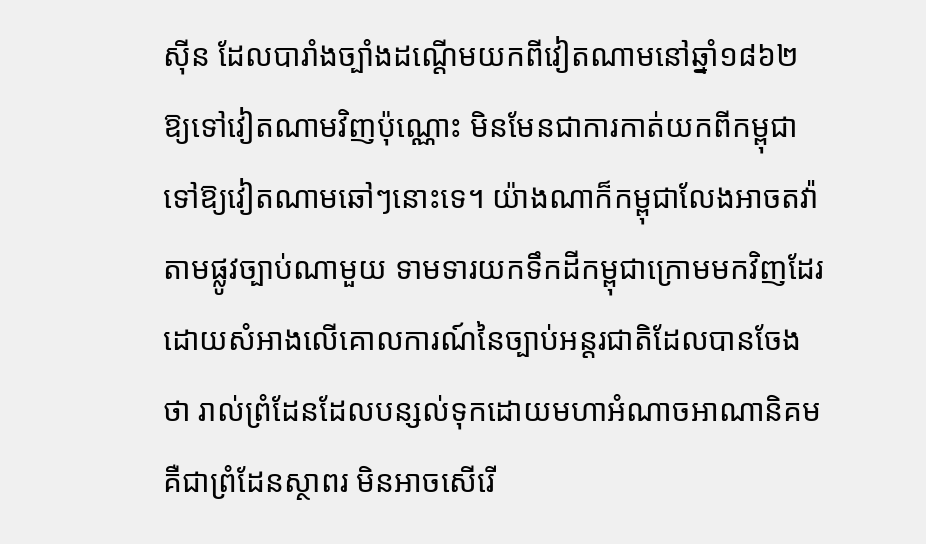ស៊ីន ដែលបារាំងច្បាំងដណ្តើមយកពីវៀតណាមនៅឆ្នាំ១៨៦២ ឱ្យទៅវៀតណាមវិញប៉ុណ្ណោះ មិនមែនជាការកាត់យកពីកម្ពុជាទៅឱ្យវៀតណាមឆៅៗនោះទេ។ យ៉ាងណាក៏កម្ពុជាលែងអាចតវ៉ាតាមផ្លូវច្បាប់ណាមួយ ទាមទារយកទឹកដីកម្ពុជាក្រោមមកវិញដែរ ដោយសំអាងលើគោលការណ៍នៃច្បាប់អន្តរជាតិដែលបានចែងថា រាល់ព្រំដែនដែលបន្សល់ទុកដោយមហាអំណាចអាណានិគម គឺជាព្រំដែនស្ថាពរ មិនអាចសើរើ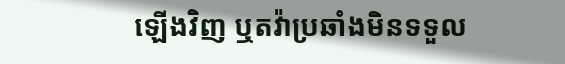ឡើងវិញ ឬតវ៉ាប្រឆាំងមិនទទួល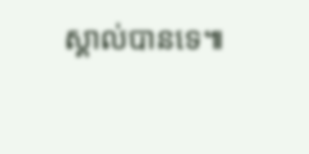ស្គាល់បានទេ៕